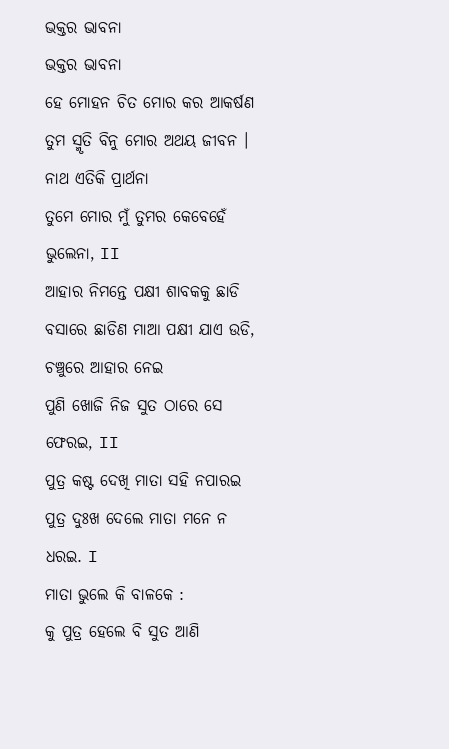ଭକ୍ତର ଭାବନା
ଭକ୍ତର ଭାବନା
ହେ ମୋହନ ଚିତ ମୋର କର ଆକର୍ଷଣ
ତୁମ ସ୍ମୃତି ବିନୁ ମୋର ଅଥୟ ଜୀବନ ।
ନାଥ ଏତିକି ପ୍ରାର୍ଥନା
ତୁମେ ମୋର ମୁଁ ତୁମର କେବେହେଁ ଭୁଲେନା, II
ଆହାର ନିମନ୍ତେ ପକ୍ଷୀ ଶାବକକୁ ଛାଡି
ବସାରେ ଛାଡିଣ ମାଆ ପକ୍ଷୀ ଯାଏ ଉଡି,
ଚଞ୍ଚୁରେ ଆହାର ନେଇ
ପୁଣି ଖୋଜି ନିଜ ସୁତ ଠାରେ ସେ ଫେରଇ, II
ପୁତ୍ର କଷ୍ଟ ଦେଖି ମାତା ସହି ନପାରଇ
ପୁତ୍ର ଦୁଃଖ ଦେଲେ ମାତା ମନେ ନ ଧରଇ. I
ମାତା ଭୁଲେ କି ବାଳକେ :
କୁ ପୁତ୍ର ହେଲେ ବି ସୁତ ଆଣି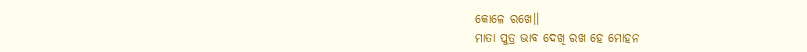କୋଳେ ରଖେ।।
ମାତା ପୁତ୍ର ଭାବ ଦେଖି ରଖ ହେ ମୋହନ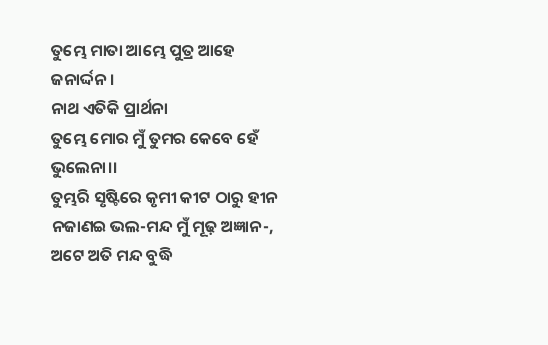ତୁମ୍ଭେ ମାତା ଆମ୍ଭେ ପୁତ୍ର ଆହେ ଜନାର୍ଦ୍ଦନ ।
ନାଥ ଏତିକି ପ୍ରାର୍ଥନା
ତୁମ୍ଭେ ମୋର ମୁଁ ତୁମର କେବେ ହେଁ ଭୁଲେନା।।
ତୁମ୍ଭରି ସୃଷ୍ଟିରେ କୃମୀ କୀଟ ଠାରୁ ହୀନ
ନଜାଣଇ ଭଲ-ମନ୍ଦ ମୁଁ ମୂଢ଼ ଅଜ୍ଞାନ-,
ଅଟେ ଅତି ମନ୍ଦ ବୁଦ୍ଧି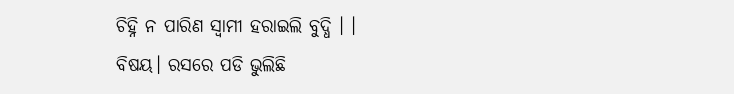ଚିହ୍ନି ନ ପାରିଣ ସ୍ଵାମୀ ହରାଇଲି ବୁଦ୍ଧି । ।
ବିଷୟ। ରସରେ ପଡି ଭୁଲିଛି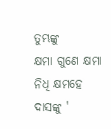ତୁମ୍ଭଙ୍କୁ
କ୍ଷମା ଗୁଣେ କ୍ଷମା ନିଧି କ୍ଷମହେ ଦାସଙ୍କୁ '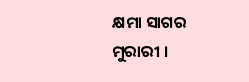କ୍ଷମା ସାଗର ମୁରାରୀ ।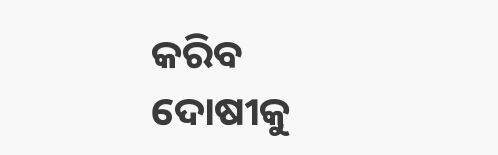କରିବ ଦୋଷୀକୁ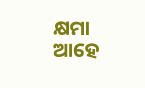କ୍ଷମା ଆହେ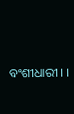ବଂଶୀଧାରୀ । ।